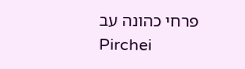פרחי כהונה עב
Pirchei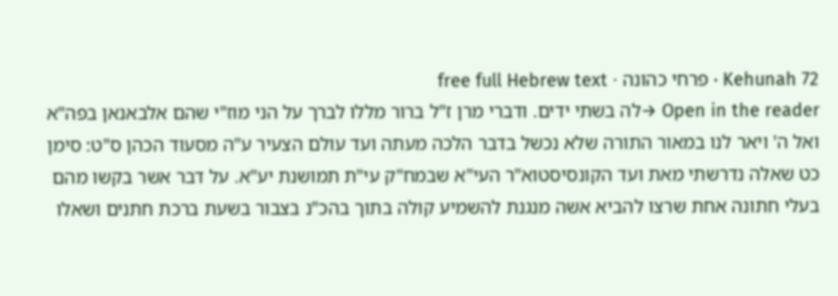Kehunah 72 · פרחי כהונה · free full Hebrew text
Open in the reader →לה בשתי ידים. ודברי מרן ז"ל ברור מללו לברך על הני מוז"י שהם אלבאנאן בפה"א ואל ה' ויאר לנו במאור התורה שלא נכשל בדבר הלכה מעתה ועד עולם הצעיר ע"ה מסעוד הכהן ס"ט: סימן כט שאלה נדרשתי מאת ועד הקונסיסטוא"ר העי"א שבמח"ק עי"ת תמושנת יע"א. על דבר אשר בקשו מהם בעלי חתונה אחת שרצו להביא אשה מנגנת להשמיע קולה בתוך בהכ"נ בצבור בשעת ברכת חתנים ושאלו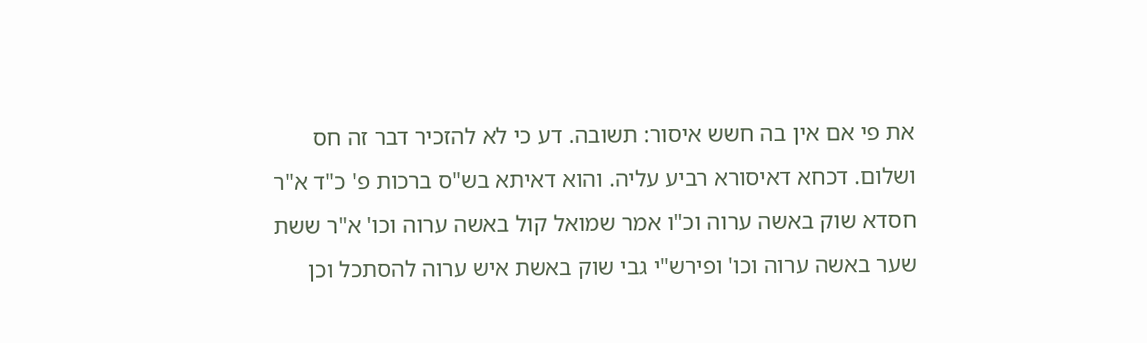את פי אם אין בה חשש איסור: תשובה. דע כי לא להזכיר דבר זה חס ושלום. דכחא דאיסורא רביע עליה. והוא דאיתא בש"ס ברכות פ' כ"ד א"ר חסדא שוק באשה ערוה וכ"ו אמר שמואל קול באשה ערוה וכו' א"ר ששת שער באשה ערוה וכו' ופירש"י גבי שוק באשת איש ערוה להסתכל וכן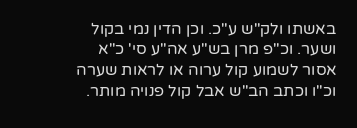באשתו ולק"ש ע"כ. וכן הדין נמי בקול ושער. וכ"פ מרן בש"ע אה"ע סי' כ"א אסור לשמוע קול ערוה או לראות שערה וכ"ו וכתב הב"ש אבל קול פנויה מותר.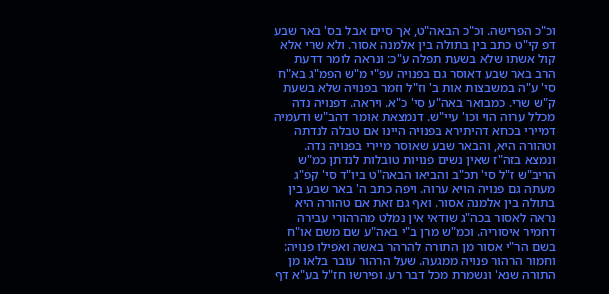וכ"כ הפרישה. וכ"כ הבאה"ט, אך סיים אבל בס' באר שבע דפ קי"ט כתב בין בתולה בין אלמנה אסור. ולא שרי אלא קול אשתו שלא בשעת תפלה ע"כ: ונראה לומר דדעת הרב באר שבע דאוסר גם בפנויה עפ"י מ"ש הפמ"ג בא"ח סי' ע"ה במשבצות אות ב' וז"ל וזמר בפנויה שלא בשעת ק"ש שרי. כמבואר באה"ע סי' כ"א. ויראה. דפנויה נדה מכלל ערוה הוי וכו' עיי"ש. דנמצאת אומר דהב"ש ודעמיה דמיירי בכחא דהיתירא בפנויה היינו אם טבלה לנדתה וטהורה היא, והבאר שבע שאוסר מיירי בפנויה נדה. ונמצא בזה"ז שאין נשים פנויות טובלות לנדתן כמ"ש הריב"ש ז"ל סי' תכ"ב והביאו הבאה"ט ביו"ד סי' קפ"ג מעתה גם פנויה הויא ערוה. ויפה כתב ה' באר שבע בין בתולה בין אלמנה אסור. ואף גם זאת אם טהורה היא נראה לאסור בכה"ג שודאי אין נמלט מהרהורי עבירה דחמיר איסוריה. וכמ"ש מרן ב"י באה"ע שם משם או"ח בשם הר"י אסור מן התורה להרהר באשה ואפילו פנויה: וחמור הרהור פנויה ממגעה. שעל הרהור עובר בלאו מן התורה שנא' ונשמרת מכל דבר רע. ופירשו חז"ל בע"א דף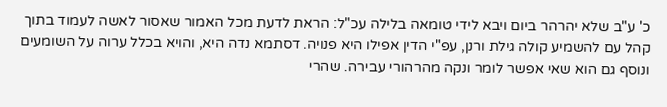כ' ע"ב שלא יהרהר ביום ויבא לידי טומאה בלילה עכ"ל: הראת לדעת מכל האמור שאסור לאשה לעמוד בתוך קהל עם להשמיע קולה גילת ורנן, עפ"י הדין אפילו היא פנויה. דסתמא נדה היא, והויא בכלל ערוה על השומעים ונוסף גם הוא שאי אפשר לומר ונקה מהרהורי עבירה. שהרי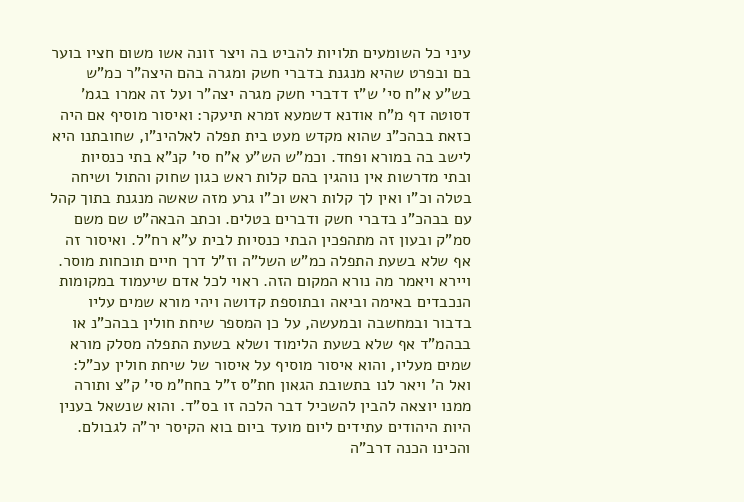עיני כל השומעים תלויות להביט בה ויצר זונה אשו משום חציו בוער בם ובפרט שהיא מנגנת בדברי חשק ומגרה בהם היצה"ר כמ"ש בש"ע א"ח סי' ש"ז דדברי חשק מגרה יצה"ר ועל זה אמרו בגמ' דסוטה דף מ"ח אודנא דשמעא זמרא תיעקר: ואיסור מוסיף אם היה כזאת בבהכ"נ שהוא מקדש מעט בית תפלה לאלהינ"ו, שחובתנו היא לישב בה במורא ופחד. וכמ"ש הש"ע א"ח סי' קנ"א בתי כנסיות ובתי מדרשות אין נוהגין בהם קלות ראש כגון שחוק והתול ושיחה בטלה וכ"ו ואין לך קלות ראש וכ"ו גרע מזה שאשה מנגנת בתוך קהל עם בבהכ"נ בדברי חשק ודברים בטלים. וכתב הבאה"ט שם משם סמ"ק ובעון זה מתהפכין הבתי כנסיות לבית ע"א רח"ל. ואיסור זה אף שלא בשעת התפלה כמ"ש השל"ה וז"ל דרך חיים תוכחות מוסר. ויירא ויאמר מה נורא המקום הזה. ראוי לכל אדם שיעמוד במקומות הנכבדים באימה וביאה ובתוספת קדושה ויהי מורא שמים עליו בדבור ובמחשבה ובמעשה, על כן המספר שיחת חולין בבהכ"נ או בבהמ"ד אף שלא בשעת הלימוד ושלא בשעת התפלה מסלק מורא שמים מעליו, והוא איסור מוסיף על איסור של שיחת חולין עכ"ל: ואל ה' ויאר לנו בתשובת הגאון חת"ס ז"ל בחח"מ סי' ק"צ ותורה ממנו יוצאה להבין להשכיל דבר הלכה זו בס"ד. והוא שנשאל בענין היות היהודים עתידים ליום מועד ביום בוא הקיסר יר"ה לגבולם. והכינו הכנה דרב"ה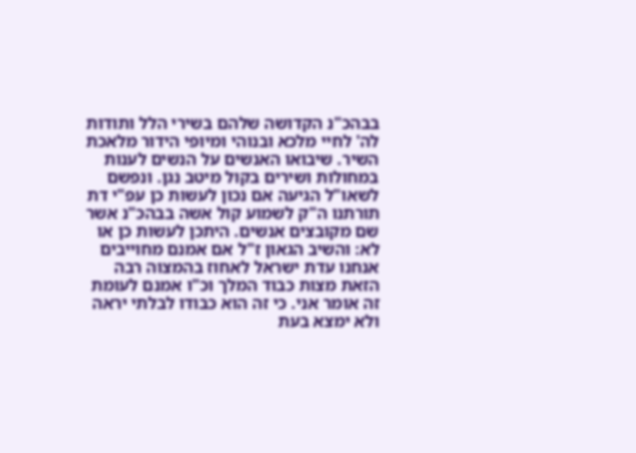בבהכ"נ הקדושה שלהם בשירי הלל ותודות לה' לחיי מלכא ובנוהי ומיופי הידור מלאכת השיר. שיבואו האנשים על הנשים לענות במחולות ושירים בקול מיטב נגן. ונפשם לשאו"ל הגיעה אם נכון לעשות כן עפ"י דת תורתנו ה"ק לשמוע קול אשה בבהכ"נ אשר שם מקובצים אנשים. היתכן לעשות כן או לא: והשיב הגאון ז"ל אם אמנם מחוייבים אנחנו עדת ישראל לאחוז בהמצוה רבה הזאת מצות כבוד המלך וכ"ו אמנם לעומת זה אומר אני. כי זה הוא כבודו לבלתי יראה ולא ימצא בעת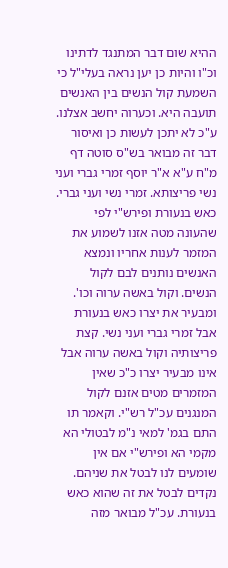ההיא שום דבר המתנגד לדתינו וכ"ו והיות כן יען נראה בעלי"ל כי השמעת קול הנשים בין האנשים תועבה היא. וכערוה יחשב אצלנו. ע"כ לא יתכן לעשות כן ואיסור דבר זה מבואר בש"ס סוטה דף מ"ח ע"א א"ר יוסף זמרי גברי ועני נשי פריצותא. זמרי נשי ועני גברי. כאש בנעורת ופירש"י לפי שהעונה מטה אזנו לשמוע את המזמר לענות אחריו ונמצא האנשים נותנים לבם לקול הנשים. וקול באשה ערוה וכו'. ומבעיר את יצרו כאש בנעורת אבל זמרי גברי ועני נשי. קצת פריצותיה וקול באשה ערוה אבל אינו מבעיר יצרו כ"כ שאין המזמרים מטים אזנם לקול המנגנים עכ"ל רש"י. וקאמר תו התם בגמ' למאי נ"מ לבטולי הא מקמי הא ופירש"י אם אין שומעים לנו לבטל את שניהם. נקדים לבטל את זה שהוא כאש בנעורת. עכ"ל מבואר מזה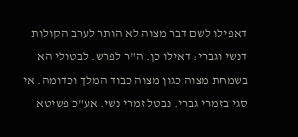דאפילו לשם דבר מצוה לא הותר לערב הקולות דנשי וגברי: דאילו כן. ה"ר לפרש. לבטולי הא בשמחת מצוה כגון מצוה כבוד המלך וכדומה. אי סגי בזמרי גברי. נבטל זמרי נשי. אע"כ פשיטא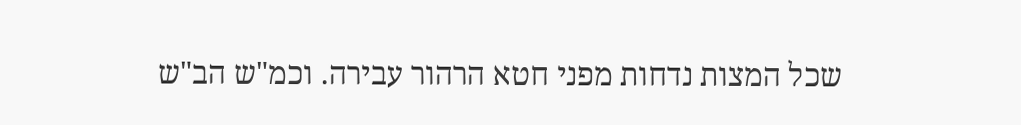שכל המצות נדחות מפני חטא הרהור עבירה. וכמ"ש הב"ש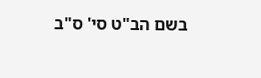בשם הב"ט סי' ס"ב